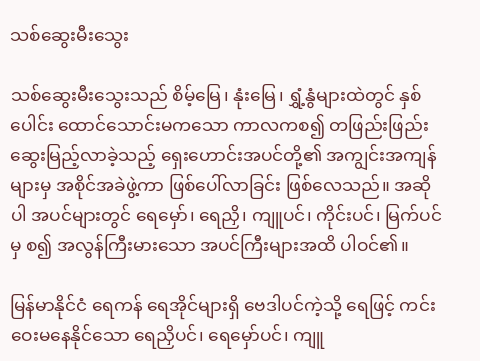သစ်ဆွေးမီးသွေး

သစ်ဆွေးမီးသွေးသည် စိမ့်မြေ၊ နုံးမြေ၊ ရွှံ့နွံများထဲတွင် နှစ်ပေါင်း ထောင်သောင်းမကသော ကာလကစ၍ တဖြည်းဖြည်း ဆွေးမြည့်လာခဲ့သည့် ရှေးဟောင်းအပင်တို့၏ အကျွင်းအကျန်များမှ အစိုင်အခဲဖွဲ့ကာ ဖြစ်ပေါ်လာခြင်း ဖြစ်လေသည်။ အဆိုပါ အပင်များတွင် ရေမှော်၊ ရေညှိ၊ ကျူပင်၊ ကိုင်းပင်၊ မြက်ပင်မှ စ၍ အလွန်ကြီးမားသော အပင်ကြီးများအထိ ပါဝင်၏။

မြန်မာနိုင်ငံ ရေကန် ရေအိုင်များရှိ ဗေဒါပင်ကဲ့သို့ ရေဖြင့် ကင်းဝေးမနေနိုင်သော ရေညှိပင်၊ ရေမှော်ပင်၊ ကျူ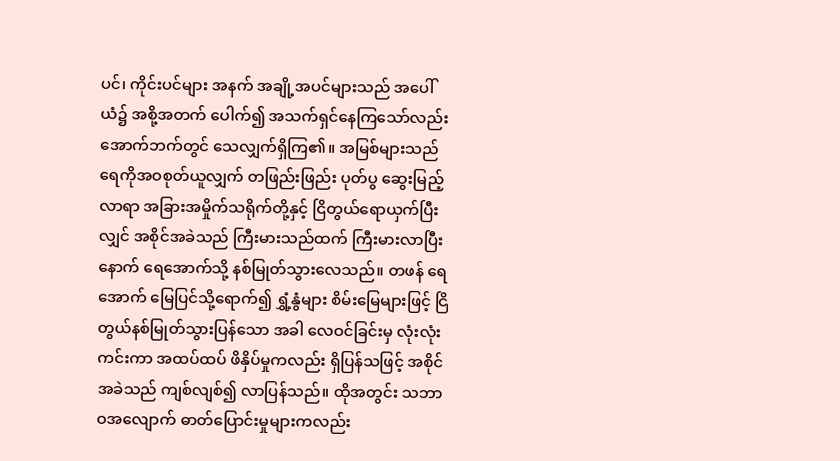ပင်၊ ကိုင်းပင်များ အနက် အချို့အပင်များသည် အပေါ်ယံ၌ အစို့အတက် ပေါက်၍ အသက်ရှင်နေကြသော်လည်း အောက်ဘက်တွင် သေလျှက်ရှိကြ၏။ အမြစ်များသည် ရေကိုအဝစုတ်ယူလျှက် တဖြည်းဖြည်း ပုတ်ပွ ဆွေးမြည့်လာရာ အခြားအမှိုက်သရိုက်တို့နှင့် ငြိတွယ်ရောယှက်ပြီးလျှင် အစိုင်အခဲသည် ကြီးမားသည်ထက် ကြီးမားလာပြီးနောက် ရေအောက်သို့ နစ်မြုတ်သွားလေသည်။ တဖန် ရေအောက် မြေပြင်သို့ရောက်၍ ရွှံ့နွံများ စိမ်းမြေများဖြင့် ငြိတွယ်နစ်မြုတ်သွားပြန်သော အခါ လေဝင်ခြင်းမှ လုံးလုံးကင်းကာ အထပ်ထပ် ဖိနှိပ်မှုကလည်း ရှိပြန်သဖြင့် အစိုင်အခဲသည် ကျစ်လျစ်၍ လာပြန်သည်။ ထိုအတွင်း သဘာဝအလျောက် ဓာတ်ပြောင်းမှုများကလည်း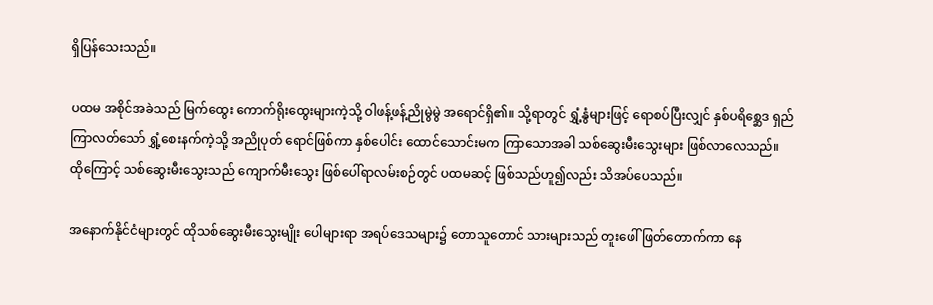ရှိပြန်သေးသည်။

ပထမ အစိုင်အခဲသည် မြက်ထွေး ကောက်ရိုးထွေးများကဲ့သို့ ဝါဖန့်ဖန့်ညိုမွဲမွဲ အရောင်ရှိ၏။ သို့ရာတွင် ရွှံ့နွံများဖြင့် ရောစပ်ပြီးလျှင် နှစ်ပရိစ္ဆေဒ ရှည်ကြာလတ်သော် ရွှံ့စေးနက်ကဲ့သို့ အညိုပုတ် ရောင်ဖြစ်ကာ နှစ်ပေါင်း ထောင်သောင်းမက ကြာသောအခါ သစ်ဆွေးမီးသွေးများ ဖြစ်လာလေသည်။ ထိုကြောင့် သစ်ဆွေးမီးသွေးသည် ကျောက်မီးသွေး ဖြစ်ပေါ်ရာလမ်းစဉ်တွင် ပထမဆင့် ဖြစ်သည်ဟူ၍လည်း သိအပ်ပေသည်။

အနောက်နိုင်ငံများတွင် ထိုသစ်ဆွေးမီးသွေးမျိုး ပေါများရာ အရပ်ဒေသများ၌ တောသူတောင် သားများသည် တူးဖေါ်ဖြတ်တောက်ကာ နေ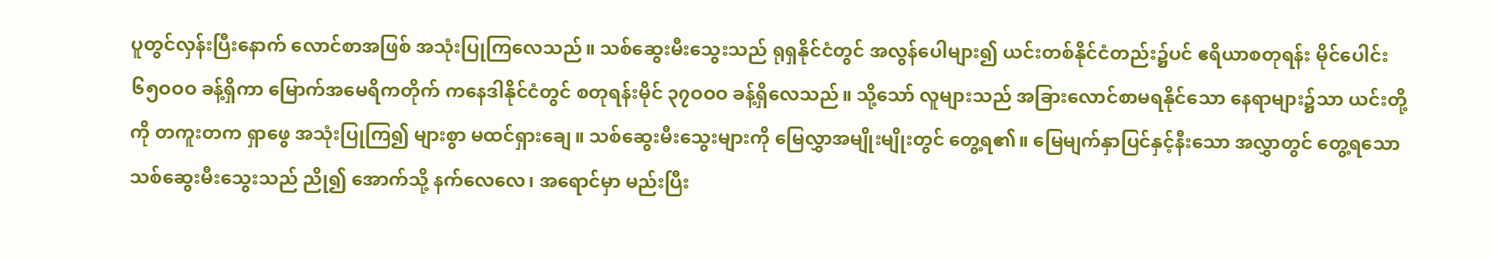ပူတွင်လှန်းပြီးနောက် လောင်စာအဖြစ် အသုံးပြုကြလေသည်။ သစ်ဆွေးမီးသွေးသည် ရုရှနိုင်ငံတွင် အလွန်ပေါများ၍ ယင်းတစ်နိုင်ငံတည်း၌ပင် ဧရိယာစတုရန်း မိုင်ပေါင်း ၆၅ဝဝဝ ခန့်ရှိကာ မြောက်အမေရိကတိုက် ကနေဒါနိုင်ငံတွင် စတုရန်းမိုင် ၃၇ဝဝဝ ခန့်ရှိလေသည်။ သို့သော် လူများသည် အခြားလောင်စာမရနိုင်သော နေရာများ၌သာ ယင်းတို့ကို တကူးတက ရှာဖွေ အသုံးပြုကြ၍ များစွာ မထင်ရှားချေ။ သစ်ဆွေးမီးသွေးများကို မြေလွှာအမျိုးမျိုးတွင် တွေ့ရ၏။ မြေမျက်နှာပြင်နှင့်နီးသော အလွှာတွင် တွေ့ရသော သစ်ဆွေးမီးသွေးသည် ညို၍ အောက်သို့ နက်လေလေ၊ အရောင်မှာ မည်းပြီး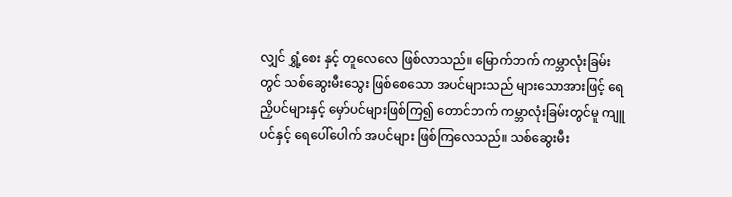လျှင် ရွှံ့စေး နှင့် တူလေလေ ဖြစ်လာသည်။ မြောက်ဘက် ကမ္ဘာလုံးခြမ်းတွင် သစ်ဆွေးမီးသွေး ဖြစ်စေသော အပင်များသည် များသောအားဖြင့် ရေညှိပင်များနှင့် မှော်ပင်များဖြစ်ကြ၍ တောင်ဘက် ကမ္ဘာလုံးခြမ်းတွင်မူ ကျူပင်နှင့် ရေပေါ်ပေါက် အပင်များ ဖြစ်ကြလေသည်။ သစ်ဆွေးမီး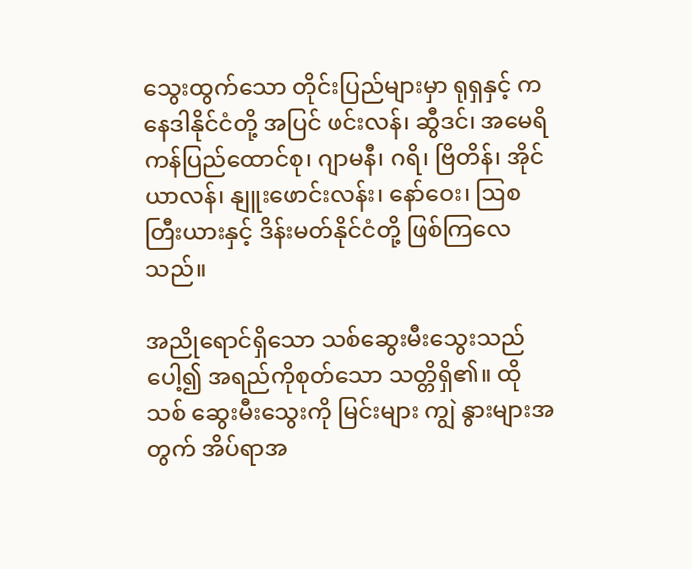သွေးထွက်သော တိုင်းပြည်များမှာ ရုရှနှင့် ကနေဒါနိုင်ငံတို့ အပြင် ဖင်းလန်၊ ဆွီဒင်၊ အမေရိကန်ပြည်ထောင်စု၊ ဂျာမနီ၊ ဂရိ၊ ဗြိတိန်၊ အိုင်ယာလန်၊ နျူးဖောင်းလန်း၊ နော်ဝေး၊ ဩစတြီးယားနှင့် ဒိန်းမတ်နိုင်ငံတို့ ဖြစ်ကြလေသည်။

အညိုရောင်ရှိသော သစ်ဆွေးမီးသွေးသည် ပေါ့၍ အရည်ကိုစုတ်သော သတ္တိရှိ၏။ ထိုသစ် ဆွေးမီးသွေးကို မြင်းများ ကျွဲ နွားများအတွက် အိပ်ရာအ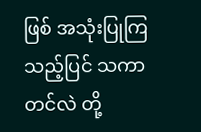ဖြစ် အသုံးပြုကြသည့်ပြင် သကာ တင်လဲ တို့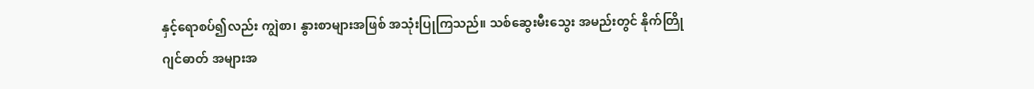နှင့်ရောစပ်၍လည်း ကျွဲစာ၊ နွားစာများအဖြစ် အသုံးပြုကြသည်။ သစ်ဆွေးမီးသွေး အမည်းတွင် နိုက်တြိုဂျင်ဓာတ် အများအ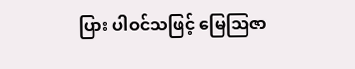ပြား ပါဝင်သဖြင့် မြေဩဇာ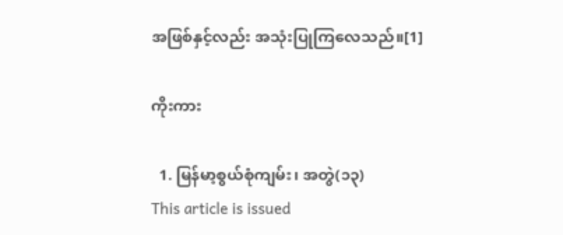အဖြစ်နှင့်လည်း အသုံးပြုကြလေသည်။[1]

ကိုးကား

  1. မြန်မာ့စွယ်စုံကျမ်း၊ အတွဲ(၁၃)
This article is issued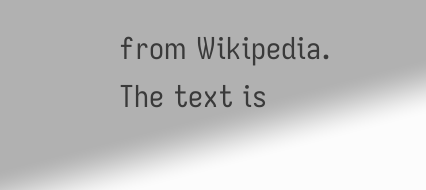from Wikipedia. The text is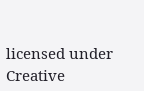licensed under Creative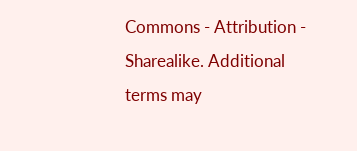Commons - Attribution - Sharealike. Additional terms may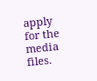apply for the media files.